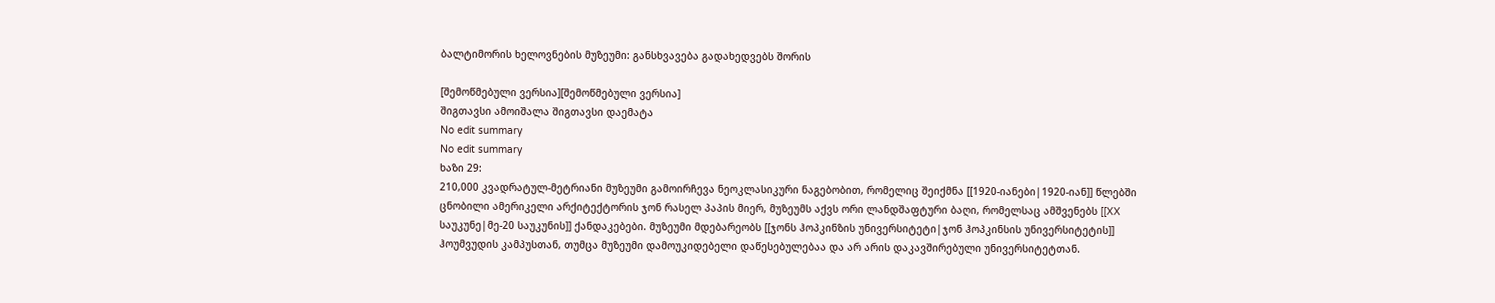ბალტიმორის ხელოვნების მუზეუმი: განსხვავება გადახედვებს შორის

[შემოწმებული ვერსია][შემოწმებული ვერსია]
შიგთავსი ამოიშალა შიგთავსი დაემატა
No edit summary
No edit summary
ხაზი 29:
210,000 კვადრატულ-მეტრიანი მუზეუმი გამოირჩევა ნეოკლასიკური ნაგებობით, რომელიც შეიქმნა [[1920-იანები|1920-იან]] წლებში ცნობილი ამერიკელი არქიტექტორის ჯონ რასელ პაპის მიერ, მუზეუმს აქვს ორი ლანდშაფტური ბაღი, რომელსაც ამშვენებს [[XX საუკუნე|მე-20 საუკუნის]] ქანდაკებები. მუზეუმი მდებარეობს [[ჯონს ჰოპკინზის უნივერსიტეტი|ჯონ ჰოპკინსის უნივერსიტეტის]] ჰოუმვუდის კამპუსთან, თუმცა მუზეუმი დამოუკიდებელი დაწესებულებაა და არ არის დაკავშირებული უნივერსიტეტთან.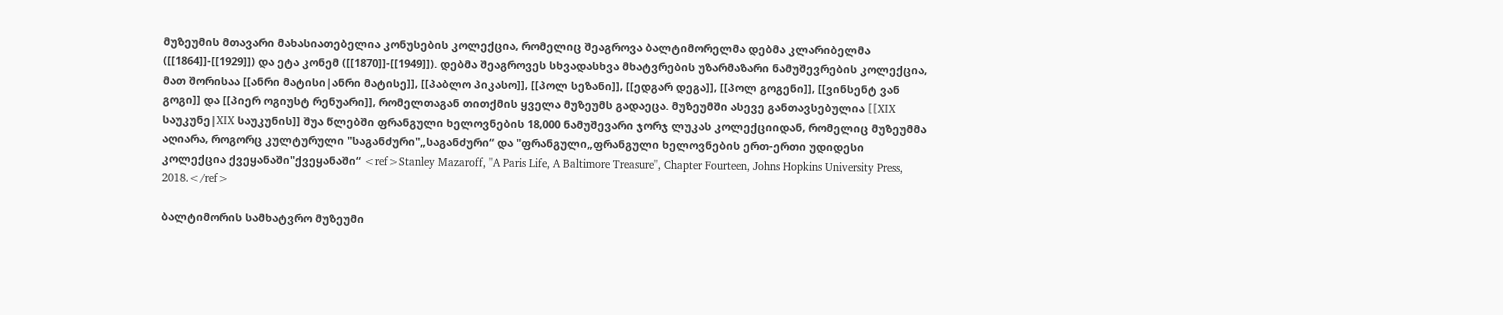მუზეუმის მთავარი მახასიათებელია კონუსების კოლექცია, რომელიც შეაგროვა ბალტიმორელმა დებმა კლარიბელმა ([[1864]]-[[1929]]) და ეტა კონემ ([[1870]]-[[1949]]). დებმა შეაგროვეს სხვადასხვა მხატვრების უზარმაზარი ნამუშევრების კოლექცია, მათ შორისაა [[ანრი მატისი|ანრი მატისე]], [[პაბლო პიკასო]], [[პოლ სეზანი]], [[ედგარ დეგა]], [[პოლ გოგენი]], [[ვინსენტ ვან გოგი]] და [[პიერ ოგიუსტ რენუარი]], რომელთაგან თითქმის ყველა მუზეუმს გადაეცა. მუზეუმში ასევე განთავსებულია [[XIX საუკუნე|XIX საუკუნის]] შუა წლებში ფრანგული ხელოვნების 18,000 ნამუშევარი ჯორჯ ლუკას კოლექციიდან, რომელიც მუზეუმმა აღიარა, როგორც კულტურული "საგანძური"„საგანძური“ და "ფრანგული„ფრანგული ხელოვნების ერთ-ერთი უდიდესი კოლექცია ქვეყანაში"ქვეყანაში“ <ref>Stanley Mazaroff, ''A Paris Life, A Baltimore Treasure'', Chapter Fourteen, Johns Hopkins University Press, 2018.</ref>

ბალტიმორის სამხატვრო მუზეუმი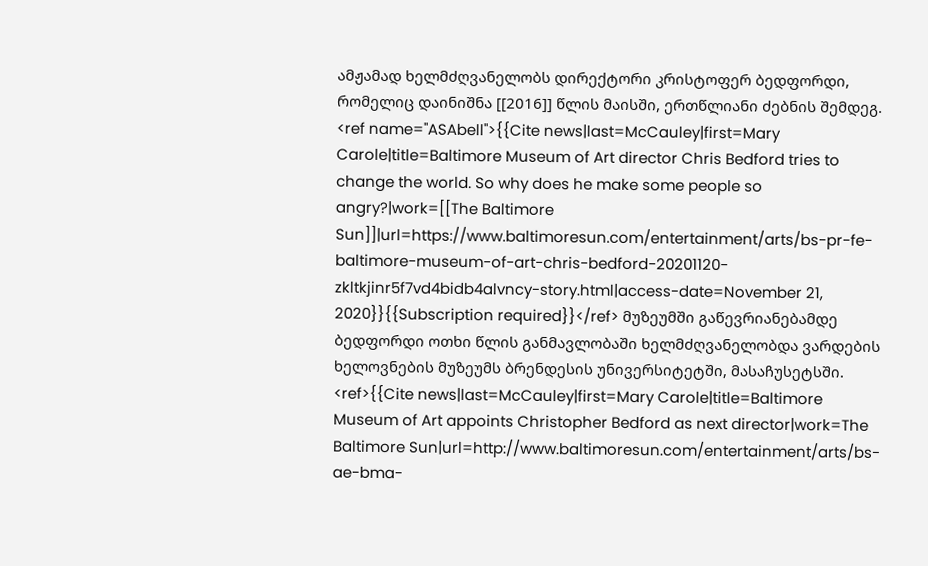ამჟამად ხელმძღვანელობს დირექტორი კრისტოფერ ბედფორდი, რომელიც დაინიშნა [[2016]] წლის მაისში, ერთწლიანი ძებნის შემდეგ. <ref name="ASAbell">{{Cite news|last=McCauley|first=Mary Carole|title=Baltimore Museum of Art director Chris Bedford tries to change the world. So why does he make some people so angry?|work=[[The Baltimore Sun]]|url=https://www.baltimoresun.com/entertainment/arts/bs-pr-fe-baltimore-museum-of-art-chris-bedford-20201120-zkltkjinr5f7vd4bidb4alvncy-story.html|access-date=November 21, 2020}}{{Subscription required}}</ref> მუზეუმში გაწევრიანებამდე ბედფორდი ოთხი წლის განმავლობაში ხელმძღვანელობდა ვარდების ხელოვნების მუზეუმს ბრენდესის უნივერსიტეტში, მასაჩუსეტსში. <ref>{{Cite news|last=McCauley|first=Mary Carole|title=Baltimore Museum of Art appoints Christopher Bedford as next director|work=The Baltimore Sun|url=http://www.baltimoresun.com/entertainment/arts/bs-ae-bma-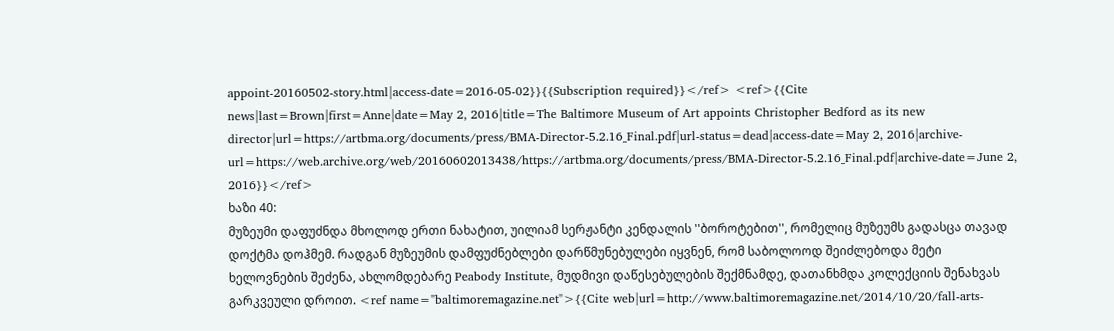appoint-20160502-story.html|access-date=2016-05-02}}{{Subscription required}}</ref> <ref>{{Cite news|last=Brown|first=Anne|date=May 2, 2016|title=The Baltimore Museum of Art appoints Christopher Bedford as its new director|url=https://artbma.org/documents/press/BMA-Director-5.2.16_Final.pdf|url-status=dead|access-date=May 2, 2016|archive-url=https://web.archive.org/web/20160602013438/https://artbma.org/documents/press/BMA-Director-5.2.16_Final.pdf|archive-date=June 2, 2016}}</ref>
ხაზი 40:
მუზეუმი დაფუძნდა მხოლოდ ერთი ნახატით, უილიამ სერჟანტი კენდალის ''ბოროტებით'', რომელიც მუზეუმს გადასცა თავად დოქტმა დოჰმემ. რადგან მუზეუმის დამფუძნებლები დარწმუნებულები იყვნენ, რომ საბოლოოდ შეიძლებოდა მეტი ხელოვნების შეძენა, ახლომდებარე Peabody Institute, მუდმივი დაწესებულების შექმნამდე, დათანხმდა კოლექციის შენახვას გარკვეული დროით. <ref name="baltimoremagazine.net">{{Cite web|url=http://www.baltimoremagazine.net/2014/10/20/fall-arts-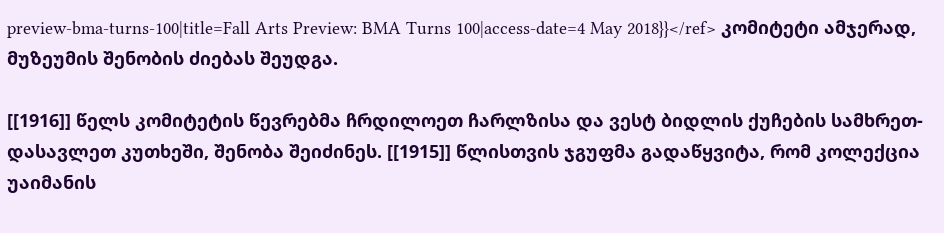preview-bma-turns-100|title=Fall Arts Preview: BMA Turns 100|access-date=4 May 2018}}</ref> კომიტეტი ამჯერად, მუზეუმის შენობის ძიებას შეუდგა.

[[1916]] წელს კომიტეტის წევრებმა ჩრდილოეთ ჩარლზისა და ვესტ ბიდლის ქუჩების სამხრეთ-დასავლეთ კუთხეში, შენობა შეიძინეს. [[1915]] წლისთვის ჯგუფმა გადაწყვიტა, რომ კოლექცია უაიმანის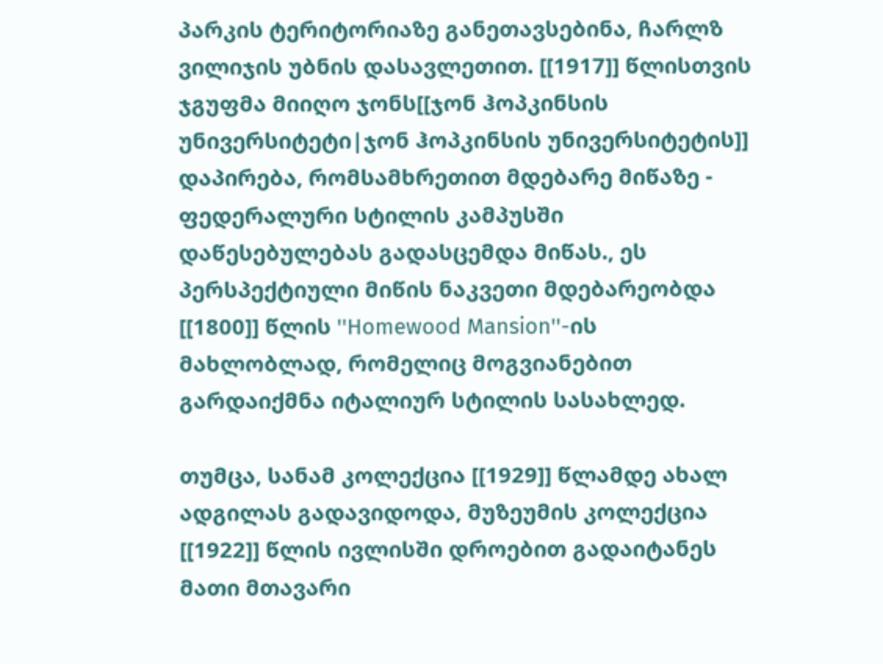პარკის ტერიტორიაზე განეთავსებინა, ჩარლზ ვილიჯის უბნის დასავლეთით. [[1917]] წლისთვის ჯგუფმა მიიღო ჯონს[[ჯონ ჰოპკინსის უნივერსიტეტი|ჯონ ჰოპკინსის უნივერსიტეტის]] დაპირება, რომსამხრეთით მდებარე მიწაზე - ფედერალური სტილის კამპუსში დაწესებულებას გადასცემდა მიწას., ეს პერსპექტიული მიწის ნაკვეთი მდებარეობდა [[1800]] წლის ''Homewood Mansion''-ის მახლობლად, რომელიც მოგვიანებით გარდაიქმნა იტალიურ სტილის სასახლედ.

თუმცა, სანამ კოლექცია [[1929]] წლამდე ახალ ადგილას გადავიდოდა, მუზეუმის კოლექცია [[1922]] წლის ივლისში დროებით გადაიტანეს მათი მთავარი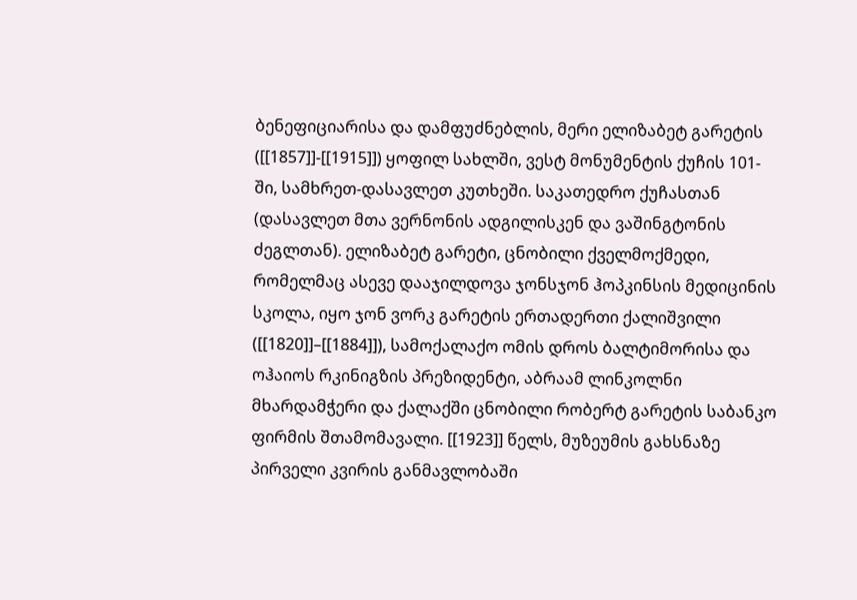ბენეფიციარისა და დამფუძნებლის, მერი ელიზაბეტ გარეტის ([[1857]]-[[1915]]) ყოფილ სახლში, ვესტ მონუმენტის ქუჩის 101-ში, სამხრეთ-დასავლეთ კუთხეში. საკათედრო ქუჩასთან (დასავლეთ მთა ვერნონის ადგილისკენ და ვაშინგტონის ძეგლთან). ელიზაბეტ გარეტი, ცნობილი ქველმოქმედი, რომელმაც ასევე დააჯილდოვა ჯონსჯონ ჰოპკინსის მედიცინის სკოლა, იყო ჯონ ვორკ გარეტის ერთადერთი ქალიშვილი ([[1820]]–[[1884]]), სამოქალაქო ომის დროს ბალტიმორისა და ოჰაიოს რკინიგზის პრეზიდენტი, აბრაამ ლინკოლნი მხარდამჭერი და ქალაქში ცნობილი რობერტ გარეტის საბანკო ფირმის შთამომავალი. [[1923]] წელს, მუზეუმის გახსნაზე პირველი კვირის განმავლობაში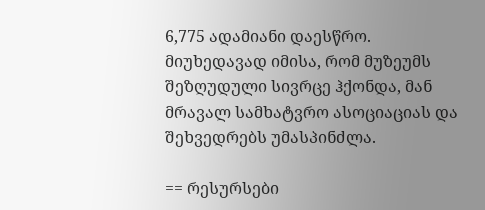6,775 ადამიანი დაესწრო. მიუხედავად იმისა, რომ მუზეუმს შეზღუდული სივრცე ჰქონდა, მან მრავალ სამხატვრო ასოციაციას და შეხვედრებს უმასპინძლა.

== რესურსები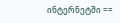ინტერნეტში ==